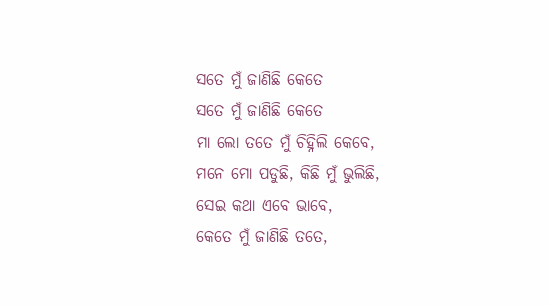ସତେ ମୁଁ ଜାଣିଛି କେତେ
ସତେ ମୁଁ ଜାଣିଛି କେତେ
ମା ଲୋ ତତେ ମୁଁ ଚିହ୍ନିଲି କେବେ,
ମନେ ମୋ ପଡୁଛି, କିଛି ମୁଁ ଭୁଲିଛି,
ସେଇ କଥା ଏବେ ଭାବେ,
କେତେ ମୁଁ ଜାଣିଛି ତତେ,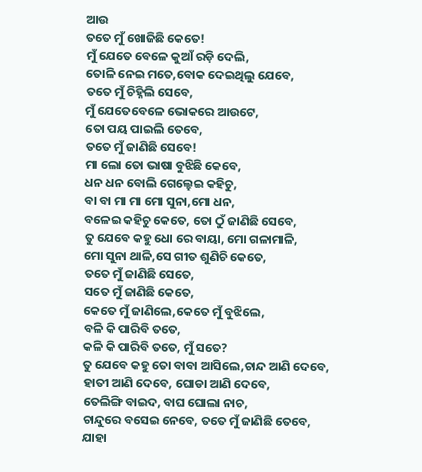ଆଉ
ତତେ ମୁଁ ଖୋଜିଛି କେତେ!
ମୁଁ ଯେତେ ବେଳେ କୁଆଁ ରଡ଼ି ଦେଲି,
ତୋଳି ନେଇ ମତେ,ବୋକ ଦେଇଥିଲୁ ଯେବେ,
ତତେ ମୁଁ ଚିହ୍ନିଲି ସେବେ,
ମୁଁ ଯେତେବେଳେ ଭୋକରେ ଆଉଟେ,
ତୋ ପୟ ପାଇଲି ତେବେ,
ତତେ ମୁଁ ଜାଣିଛି ସେବେ!
ମା ଲୋ ତୋ ଭାଷା ବୁଝିଛି କେବେ,
ଧନ ଧନ ବୋଲି ଗେଲ୍ହେଇ କହିଚୁ,
ବା ବା ମା ମା ମୋ ସୁନା,ମୋ ଧନ,
ବଳେଇ କହିଚୁ କେତେ, ତୋ ଠୁଁ ଜାଣିଛି ସେବେ,
ତୁ ଯେବେ କହୁ ଧୋ ରେ ବାୟା, ମୋ ଗଳାମାଳି,
ମୋ ସୁନା ଥାଳି,ସେ ଗୀତ ଶୁଣିଚି କେତେ,
ତତେ ମୁଁ ଜାଣିଛି ସେତେ,
ସତେ ମୁଁ ଜାଣିଛି କେତେ,
କେତେ ମୁଁ ଜାଣିଲେ,କେତେ ମୁଁ ବୁଝିଲେ,
ବଳି କି ପାରିବି ତତେ,
କଳି କି ପାରିବି ତତେ, ମୁଁ ସତେ?
ତୁ ଯେବେ କହୁ ତୋ ବାବା ଆସିଲେ,ଚାନ୍ଦ ଆଣି ଦେବେ,
ହାତୀ ଆଣି ଦେବେ, ଘୋଡା ଆଣି ଦେବେ,
ତେଲିଙ୍ଗି ବାଇଦ, ବାଘ ଘୋଲା ନାଚ,
ଚାନ୍ଦୁରେ ବସେଇ ନେବେ, ତତେ ମୁଁ ଜାଣିଛି ତେବେ,
ଯାହା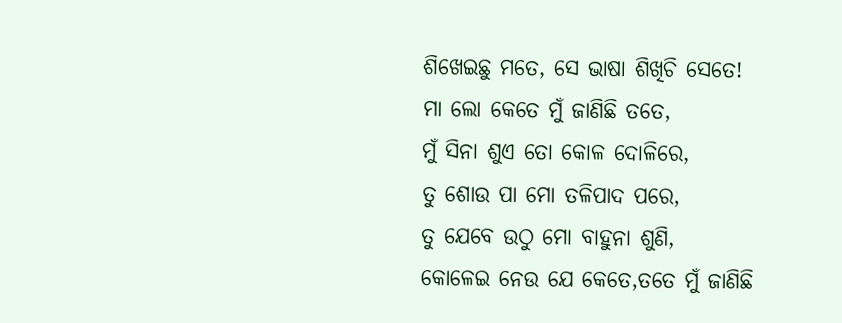ଶିଖେଇଛୁ ମତେ, ସେ ଭାଷା ଶିଖିଚି ସେତେ!
ମା ଲୋ କେତେ ମୁଁ ଜାଣିଛି ତତେ,
ମୁଁ ସିନା ଶୁଏ ତୋ କୋଳ ଦୋଳିରେ,
ତୁ ଶୋଉ ପା ମୋ ତଳିପାଦ ପରେ,
ତୁ ଯେବେ ଉଠୁ ମୋ ବାହୁନା ଶୁଣି,
କୋଳେଇ ନେଉ ଯେ କେତେ,ତତେ ମୁଁ ଜାଣିଛି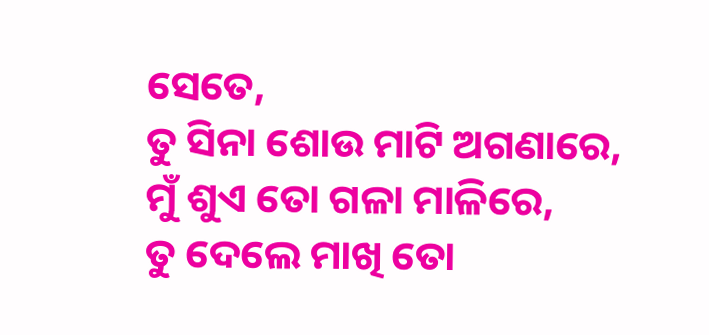ସେତେ,
ତୁ ସିନା ଶୋଉ ମାଟି ଅଗଣାରେ,
ମୁଁ ଶୁଏ ତୋ ଗଳା ମାଳିରେ,
ତୁ ଦେଲେ ମାଖି ତୋ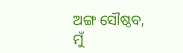ଅଙ୍ଗ ସୌଷ୍ଠବ,
ମୁଁ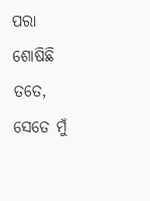ପରା ଶୋଷିଛି ତତେ,
ସେତେ ମୁଁ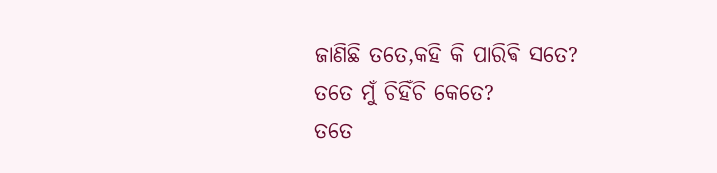ଜାଣିଛି ତତେ,କହି କି ପାରିଵି ସତେ?
ତତେ ମୁଁ ଚିହିଁଚି କେତେ?
ତତେ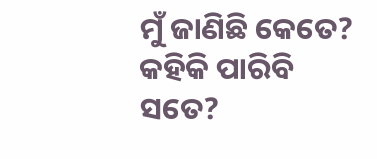ମୁଁ ଜାଣିଛି କେତେ? କହିକି ପାରିବି ସତେ?